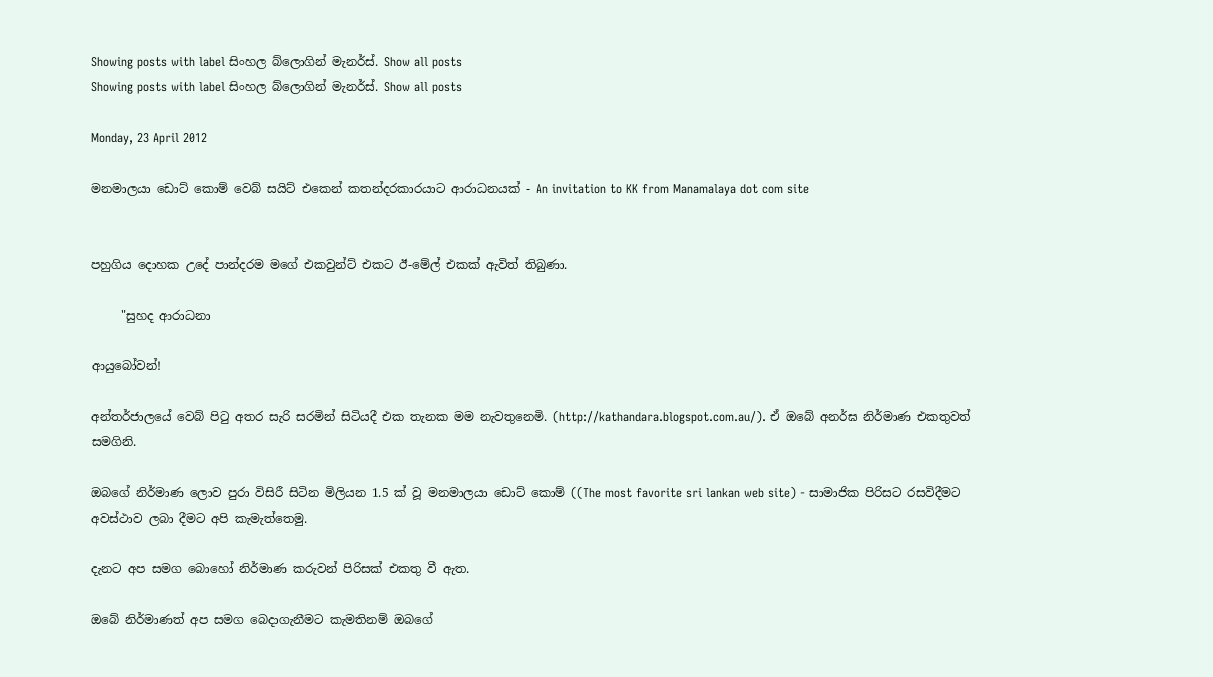Showing posts with label සිංහල බ්ලොගින් මැනර්ස්. Show all posts
Showing posts with label සිංහල බ්ලොගින් මැනර්ස්. Show all posts

Monday, 23 April 2012

මනමාලයා ඩොට් කොම් වෙබ් සයිට් එකෙන් කතන්දරකාරයාට ආරාධනයක් - An invitation to KK from Manamalaya dot com site


පහුගිය දොහක උදේ පාන්දරම මගේ එකවුන්ට් එකට ඊ-මේල් එකක් ඇවිත් තිබුණා.

     "සුහද ආරාධනා

ආයුබෝවන්!

අන්තර්ජාලයේ වෙබ් පිටු අතර සැරි සරමින් සිටියදී එක තැනක මම නැවතුනෙමි. (http://kathandara.blogspot.com.au/). ඒ ඔබේ අනර්ඝ නිර්මාණ එකතුවත් සමගිනි.

ඔබගේ නිර්මාණ ලොව පුරා විසිරී සිටින මිලියන 1.5 ක් වූ මනමාලයා ඩොට් කොම් ((The most favorite sri lankan web site) - සාමාජික පිරිසට රසවිදීමට අවස්ථාව ලබා දීමට අපි කැමැත්තෙමු.

දැනට අප සමග බොහෝ නිර්මාණ කරුවන් පිරිසක් එකතු වී ඇත.

ඔබේ නිර්මාණත් අප සමග බෙදාගැනීමට කැමතිනම් ඔබගේ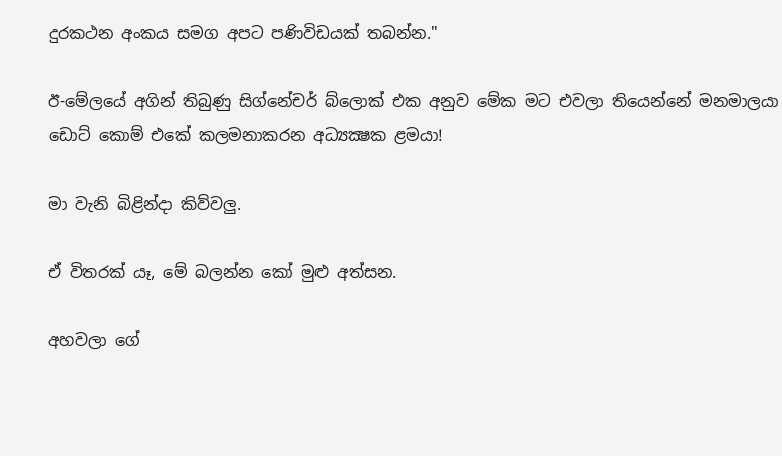දුරකථන අංකය සමග අපට පණිවිඩයක් තබන්න."

ඊ-මේලයේ අගින් තිබුණු සිග්නේචර් බ්ලොක් එක අනුව මේක මට එවලා තියෙන්නේ මනමාලයා ඩොට් කොම් එකේ කලමනාකරන අධ්‍යක්‍ෂක ළමයා!

මා වැනි බිළින්දා කිව්වලු.

ඒ විතරක් යෑ, මේ බලන්න කෝ මුළු අත්සන.

අහවලා ගේ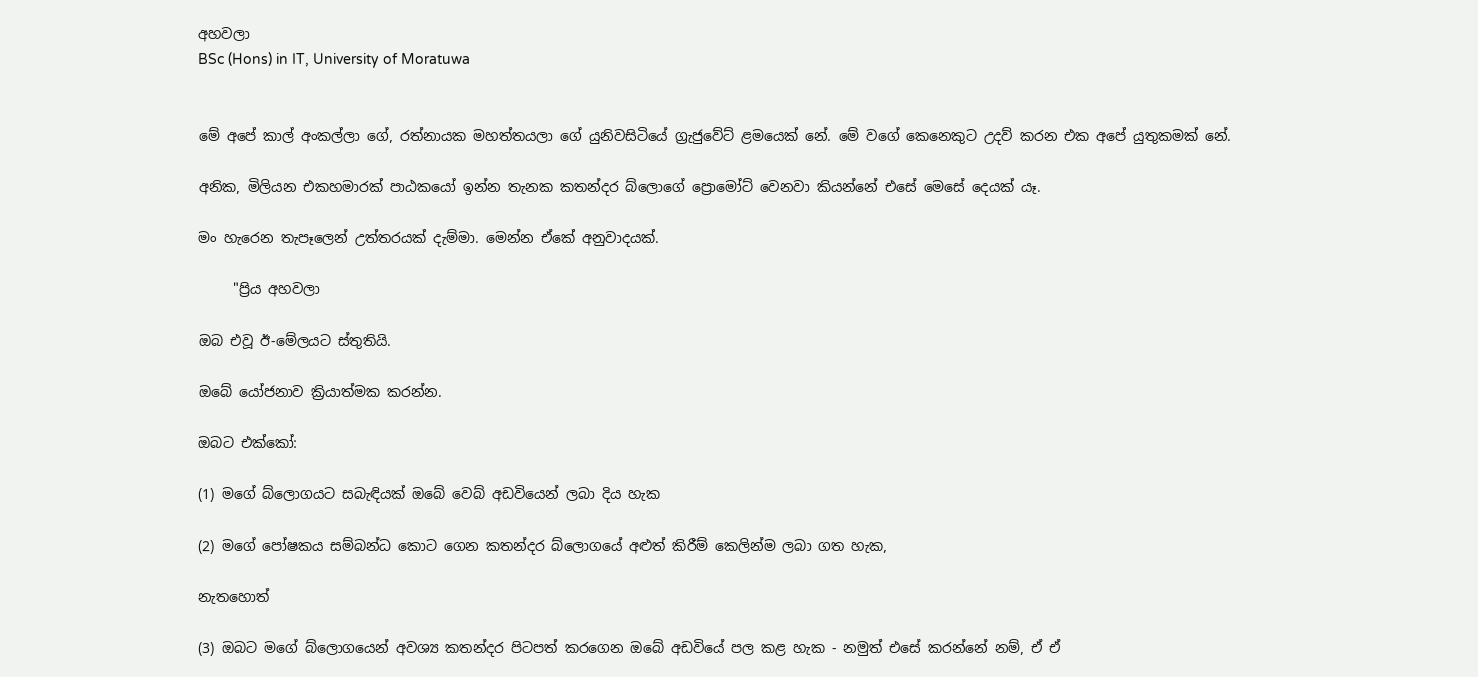අහවලා
BSc (Hons) in IT, University of Moratuwa


මේ අපේ කාල් අංකල්ලා ගේ, රත්නායක මහත්තයලා ගේ යුනිවසිටියේ ග්‍රැජුවේට් ළමයෙක් නේ. මේ වගේ කෙනෙකුට උදව් කරන එක අපේ යුතුකමක් නේ.

අනික, මිලියන එකහමාරක් පාඨකයෝ ඉන්න තැනක කතන්දර බ්ලොගේ ප්‍රොමෝට් වෙනවා කියන්නේ එසේ මෙසේ දෙයක් යෑ.

මං හැරෙන තැපෑලෙන් උත්තරයක් දැම්මා. මෙන්න ඒකේ අනුවාදයක්.

     "ප්‍රිය අහවලා

ඔබ එවූ ඊ-මේලයට ස්තුතියි.

ඔබේ යෝජනාව ක්‍රියාත්මක කරන්න.

ඔබට එක්කෝ:

(1) මගේ බ්ලොගයට සබැඳියක් ඔබේ වෙබ් අඩවියෙන් ලබා දිය හැක

(2) මගේ පෝෂකය සම්බන්ධ කොට ගෙන කතන්දර බ්ලොගයේ අළුත් කිරීම් කෙලින්ම ලබා ගත හැක,

නැතහොත්

(3) ඔබට මගේ බ්ලොගයෙන් අවශ්‍ය කතන්දර පිටපත් කරගෙන ඔබේ අඩවියේ පල කළ හැක - නමුත් එසේ කරන්නේ නම්, ඒ ඒ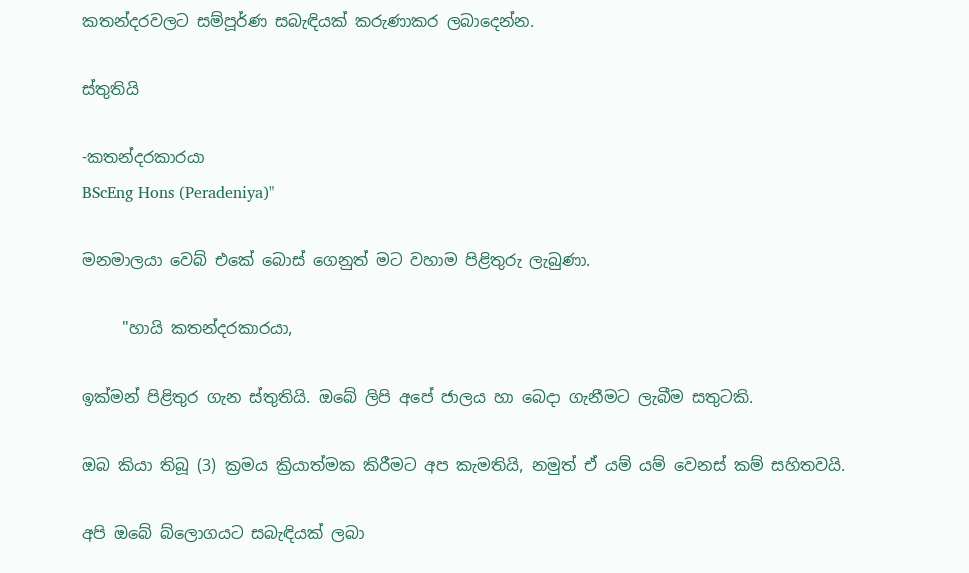කතන්දරවලට සම්පූර්ණ සබැඳියක් කරුණාකර ලබාදෙන්න.

ස්තුතියි

-කතන්දරකාරයා
BScEng Hons (Peradeniya)"

මනමාලයා වෙබ් එකේ බොස් ගෙනුත් මට වහාම පිළිතුරු ලැබුණා.

     "හායි කතන්දරකාරයා,

ඉක්මන් පිළිතුර ගැන ස්තුතියි. ඔබේ ලිපි අපේ ජාලය හා බෙදා ගැනීමට ලැබීම සතුටකි.

ඔබ කියා තිබූ (3) ක්‍රමය ක්‍රියාත්මක කිරීමට අප කැමතියි, නමුත් ඒ යම් යම් වෙනස් කම් සහිතවයි.

අපි ඔබේ බ්ලොගයට සබැඳියක් ලබා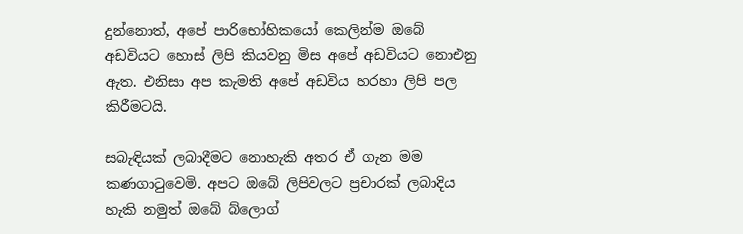දුන්නොත්, අපේ පාරිභෝහිකයෝ කෙලින්ම ඔබේ අඩවියට හොස් ලිපි කියවනු මිස අපේ අඩවියට නොඑනු ඇත. එනිසා අප කැමති අපේ අඩවිය හරහා ලිපි පල කිරීමටයි.

සබැඳියක් ලබාදීමට නොහැකි අතර ඒ ගැන මම කණගාටුවෙමි. අපට ඔබේ ලිපිවලට ප්‍රචාරක් ලබාදිය හැකි නමුත් ඔබේ බ්ලොග්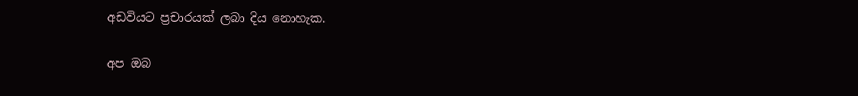අඩවියට ප්‍රචාරයක් ලබා දිය නොහැක.

අප ඔබ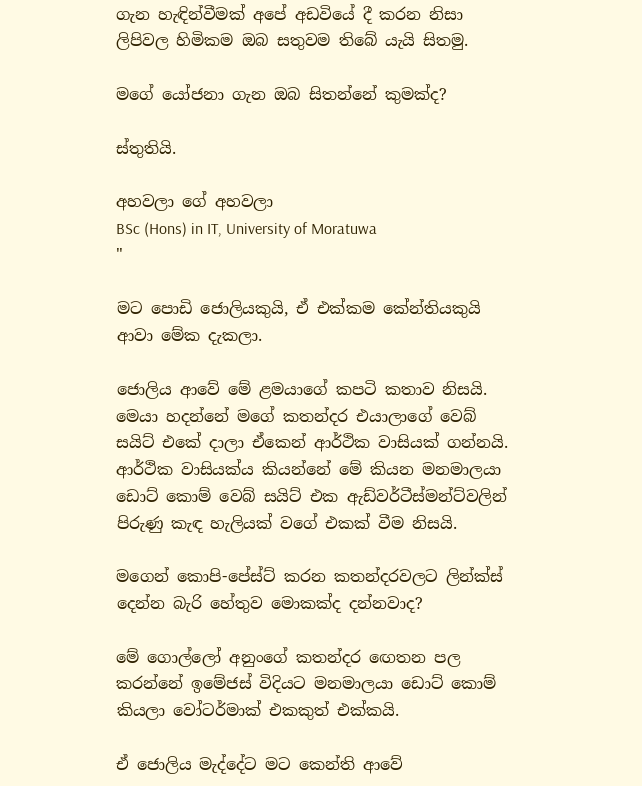ගැන හැඳින්වීමක් අපේ අඩවියේ දී කරන නිසා ලිපිවල හිමිකම ඔබ සතුවම තිබේ යැයි සිතමු.

මගේ යෝජනා ගැන ඔබ සිතන්නේ කුමක්ද?

ස්තුතියි.

අහවලා ගේ අහවලා
BSc (Hons) in IT, University of Moratuwa
"

මට පොඩි ජොලියකුයි, ඒ එක්කම කේන්තියකුයි ආවා මේක දැකලා.

ජොලිය ආවේ මේ ළමයාගේ කපටි කතාව නිසයි. මෙයා හදන්නේ මගේ කතන්දර එයාලාගේ වෙබ් සයිට් එකේ දාලා ඒකෙන් ආර්ථික වාසියක් ගන්නයි. ආර්ථික වාසියක්ය කියන්නේ මේ කියන මනමාලයා ඩොට් කොම් වෙබ් සයිට් එක ඇඩ්වර්ටීස්මන්ට්වලින් පිරුණු කැඳ හැලියක් වගේ එකක් වීම නිසයි.

මගෙන් කොපි-පේස්ට් කරන කතන්දරවලට ලින්ක්ස් දෙන්න බැරි හේතුව මොකක්ද දන්නවාද?

මේ ගොල්ලෝ අනුංගේ කතන්දර ඟෙතන පල කරන්නේ ඉමේජස් විදියට මනමාලයා ඩොට් කොම් කියලා වෝටර්මාක් එකකුත් එක්කයි.

ඒ ජොලිය මැද්දේට මට කෙන්ති ආවේ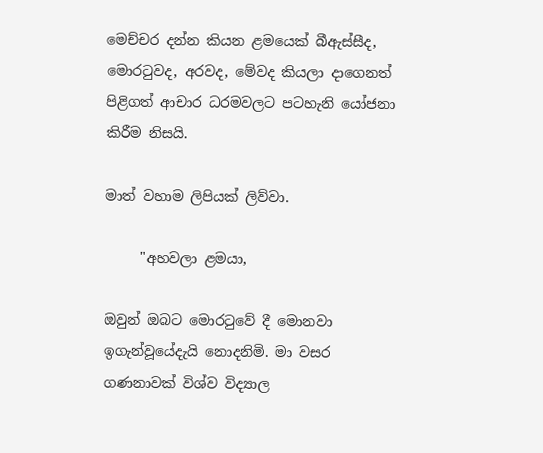මෙච්චර දන්න කියන ළමයෙක් බීඇස්සීද, මොරටුවද, අරවද, මේවද කියලා දාගෙනත් පිළිගත් ආචාර ධරමවලට පටහැනි යෝජනා කිරීම නිසයි.

මාත් වහාම ලිපියක් ලිව්වා.

     "අහවලා ළමයා,

ඔවුන් ඔබට මොරටුවේ දී මොනවා ඉගැන්වූයේදැයි නොදනිමි. මා වසර ගණනාවක් විශ්ව විද්‍යාල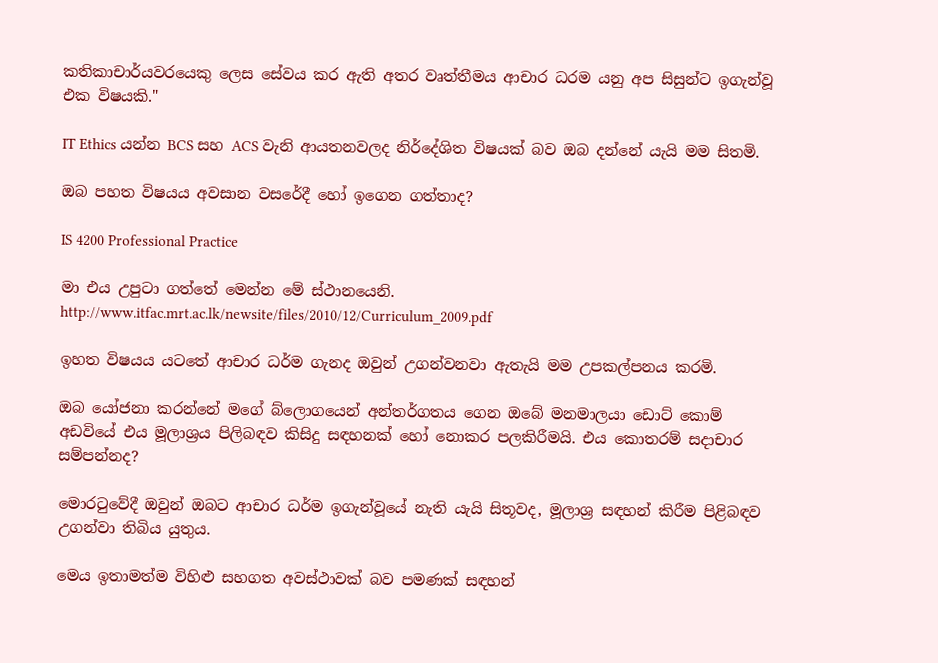කතිකාචාර්යවරයෙකු ලෙස සේවය කර ඇති අතර වෘත්තීමය ආචාර ධරම යනු අප සිසුන්ට ඉගැන්වූ එක විෂයකි."

IT Ethics යන්න BCS සහ ACS වැනි ආයතනවලද නිර්දේශිත විෂයක් බව ඔබ දන්නේ යැයි මම සිතමි.

ඔබ පහත විෂයය අවසාන වසරේදී හෝ ඉගෙන ගත්තාද?

IS 4200 Professional Practice

මා එය උපුටා ගත්තේ මෙන්න මේ ස්ථානයෙනි. http://www.itfac.mrt.ac.lk/newsite/files/2010/12/Curriculum_2009.pdf

ඉහත විෂයය යටතේ ආචාර ධර්ම ගැනද ඔවුන් උගන්වනවා ඇතැයි මම උපකල්පනය කරමි.

ඔබ යෝජනා කරන්නේ මගේ බ්ලොගයෙන් අන්තර්ගතය ගෙන ඔබේ මනමාලයා ඩොට් කොම් අඩවියේ එය මූලාශ්‍රය පිලිබඳව කිසිදු සඳහනක් හෝ නොකර පලකිරීමයි. එය කොතරම් සදාචාර සම්පන්නද?

මොරටුවේදී ඔවුන් ඔබට ආචාර ධර්ම ඉගැන්වූයේ නැති යැයි සිතූවද, මූලාශ්‍ර සඳහන් කිරීම පිළිබඳව උගන්වා තිබිය යුතුය.

මෙය ඉතාමත්ම විහිළු සහගත අවස්ථාවක් බව පමණක් සඳහන්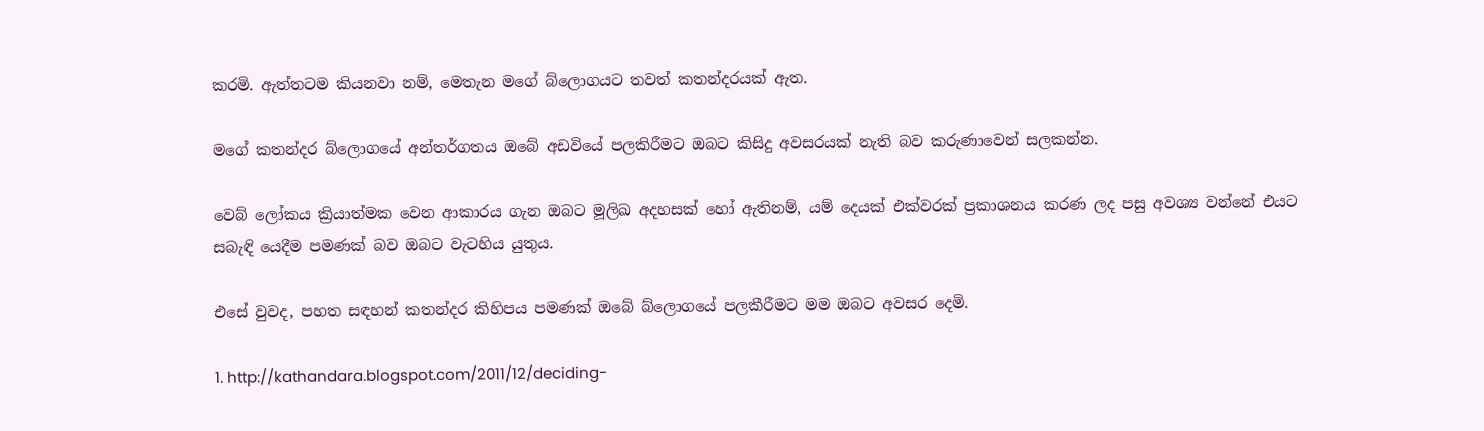කරමි. ඇත්තටම කියනවා නම්, මෙතැන මගේ බ්ලොගයට තවත් කතන්දරයක් ඇත.

මගේ කතන්දර බ්ලොගයේ අන්තර්ගතය ඔබේ අඩවියේ පලකිරීමට ඔබට කිසිදු අවසරයක් නැති බව කරුණාවෙන් සලකන්න.

වෙබ් ලෝකය ක්‍රියාත්මක වෙන ආකාරය ගැන ඔබට මූලිඛ අදහසක් හෝ ඇතිනම්, යම් දෙයක් එක්වරක් ප්‍රකාශනය කරණ ලද පසු අවශ්‍ය වන්නේ එයට සබැඳි යෙදීම පමණක් බව ඔබට වැටහිය යුතුය.

එසේ වුවද, පහත සඳහන් කතන්දර කිහිපය පමණක් ඔබේ බ්ලොගයේ පලකීරීමට මම ඔබට අවසර දෙමි.

1. http://kathandara.blogspot.com/2011/12/deciding-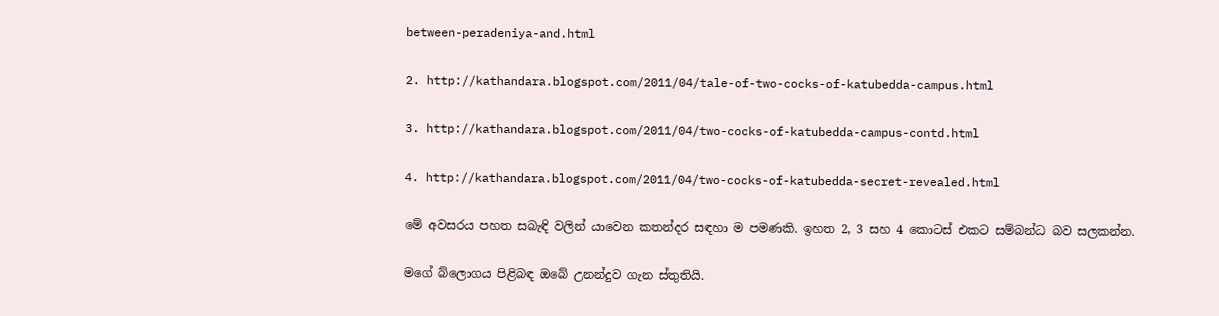between-peradeniya-and.html

2. http://kathandara.blogspot.com/2011/04/tale-of-two-cocks-of-katubedda-campus.html

3. http://kathandara.blogspot.com/2011/04/two-cocks-of-katubedda-campus-contd.html

4. http://kathandara.blogspot.com/2011/04/two-cocks-of-katubedda-secret-revealed.html

මේ අවසරය පහත සබැඳි වලින් යාවෙන කතන්දර සඳහා ම පමණකි. ඉහත 2, 3 සහ 4 කොටස් එකට සම්බන්ධ බව සලකන්න.

මගේ බ්ලොගය පිළිබඳ ඔබේ උනන්දුව ගැන ස්තුතියි.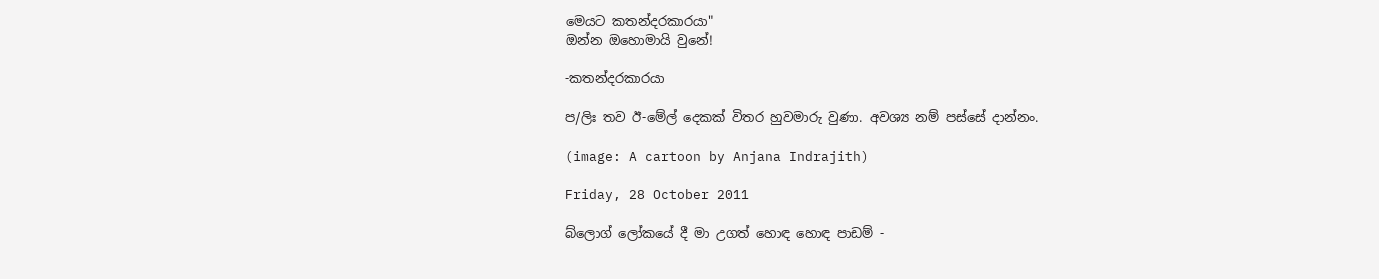මෙයට කතන්දරකාරයා"
ඔන්න ඔහොමායි වුනේ!

-කතන්දරකාරයා

ප/ලිඃ තව ඊ-මේල් දෙකක් විතර හුවමාරු වුණා. අවශ්‍ය නම් පස්සේ දාන්නං.

(image: A cartoon by Anjana Indrajith)

Friday, 28 October 2011

බ්ලොග් ලෝකයේ දී මා උගත් හොඳ හොඳ පාඩම් -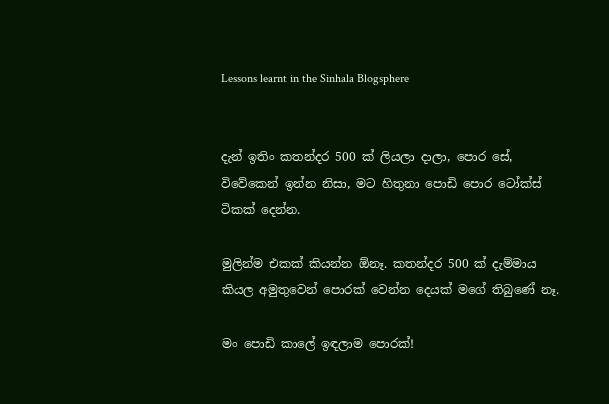Lessons learnt in the Sinhala Blogsphere


දැන් ඉතිං කතන්දර 500 ක් ලියලා දාලා, පොර සේ, විවේකෙන් ඉන්න නිසා, මට හිතුනා පොඩි පොර ටෝක්ස් ටිකක් දෙන්න.

මුලින්ම එකක් කියන්න ඕනෑ. කතන්දර 500 ක් දැම්මාය කියල අමුතුවෙන් පොරක් වෙන්න දෙයක් මගේ තිබුණේ නෑ.

මං පොඩි කාලේ ඉඳලාම පොරක්!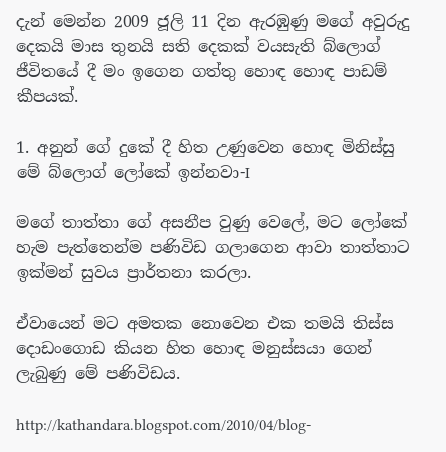දැන් මෙන්න 2009 ජූලි 11 දින ඇරඹුණු මගේ අවුරුදු දෙකයි මාස තුනයි සති දෙකක් වයසැති බ්ලොග් ජීවිතයේ දී මං ඉගෙන ගත්තු හොඳ හොඳ පාඩම් කීපයක්.

1. අනුන් ගේ දුකේ දී හිත උණුවෙන හොඳ මිනිස්සු මේ බ්ලොග් ලෝකේ ඉන්නවා-I

මගේ තාත්තා ගේ අසනීප වුණු වෙලේ, මට ලෝකේ හැම පැත්තෙන්ම පණිවිඩ ගලාගෙන ආවා තාත්තාට ඉක්මන් සුවය ප්‍රාර්තනා කරලා.

ඒවායෙන් මට අමතක නොවෙන එක තමයි තිස්ස දොඩංගොඩ කියන හිත හොඳ මනුස්සයා ගෙන් ලැබුණු මේ පණිවිඩය.

http://kathandara.blogspot.com/2010/04/blog-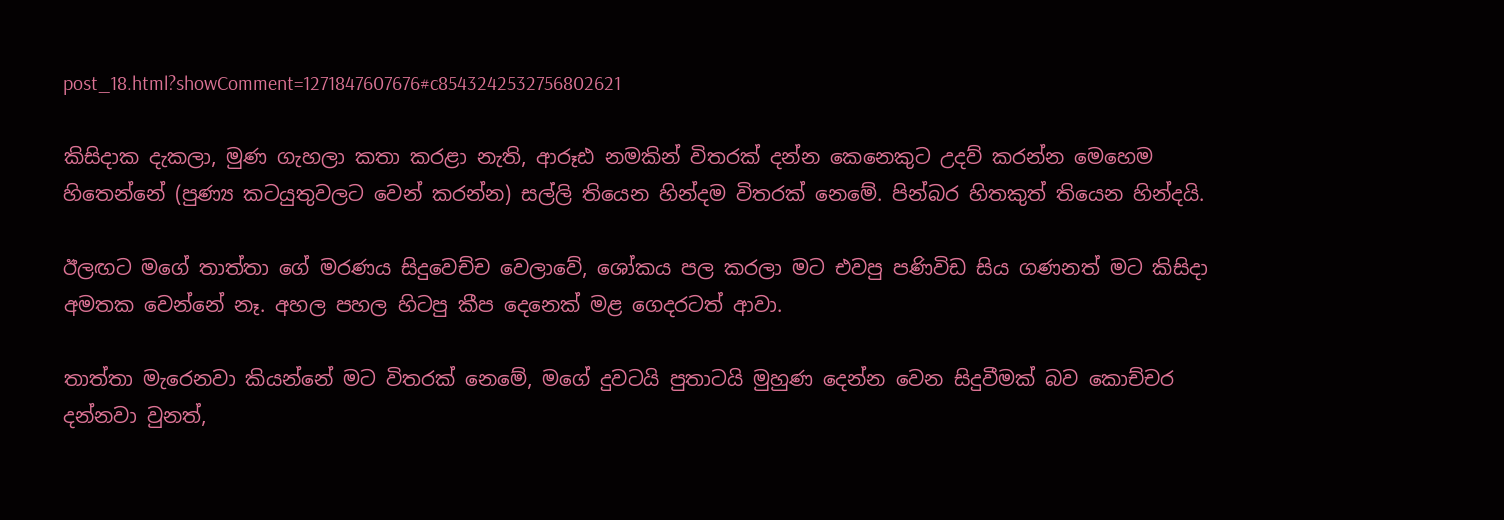post_18.html?showComment=1271847607676#c8543242532756802621

කිසිදාක දැකලා, මුණ ගැහලා කතා කරළා නැති, ආරූඪ නමකින් විතරක් දන්න කෙනෙකුට උදව් කරන්න මෙහෙම හිතෙන්නේ (පුණ්‍ය කටයුතුවලට වෙන් කරන්න) සල්ලි තියෙන හින්දම විතරක් නෙමේ. පින්බර හිතකුත් තියෙන හින්දයි.

ඊලඟට මගේ තාත්තා ගේ මරණය සිදුවෙච්ච වෙලාවේ, ශෝකය පල කරලා මට එවපු පණිවිඩ සිය ගණනත් මට කිසිදා අමතක වෙන්නේ නෑ. අහල පහල හිටපු කීප දෙනෙක් මළ ගෙදරටත් ආවා.

තාත්තා මැරෙනවා කියන්නේ මට විතරක් නෙමේ, මගේ දුවටයි පුතාටයි මුහුණ දෙන්න වෙන සිදුවීමක් බව කොච්චර දන්නවා වුනත්,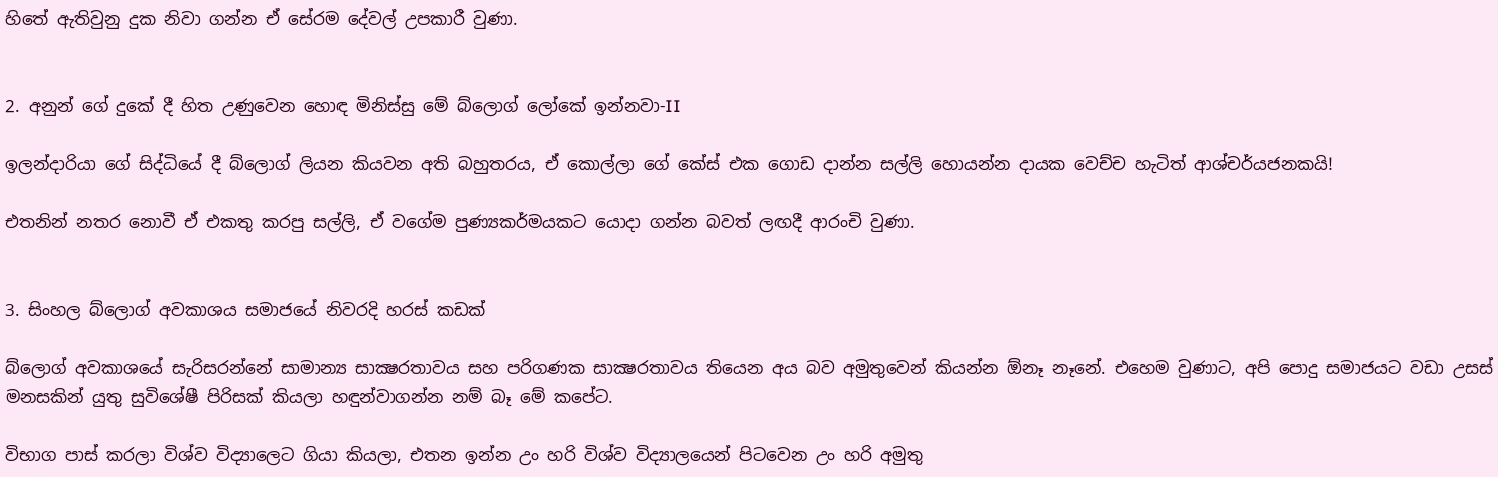හිතේ ඇතිවුනු දුක නිවා ගන්න ඒ සේරම දේවල් උපකාරී වුණා.


2. අනුන් ගේ දුකේ දී හිත උණුවෙන හොඳ මිනිස්සු මේ බ්ලොග් ලෝකේ ඉන්නවා-II

ඉලන්දාරියා ගේ සිද්ධියේ දී බ්ලොග් ලියන කියවන අති බහුතරය, ඒ කොල්ලා ගේ කේස් එක ගොඩ දාන්න සල්ලි හොයන්න දායක වෙච්ච හැටිත් ආශ්චර්යජනකයි!

එතනින් නතර නොවී ඒ එකතු කරපු සල්ලි, ඒ වගේම පුණ්‍යකර්මයකට යොදා ගන්න බවත් ලඟදී ආරංචි වුණා.


3. සිංහල බ්ලොග් අවකාශය සමාජයේ නිවරදි හරස් කඩක්

බ්ලොග් අවකාශයේ සැරිසරන්නේ සාමාන්‍ය සාක්‍ෂරතාවය සහ පරිගණක සාක්‍ෂරතාවය තියෙන අය බව අමුතුවෙන් කියන්න ඕනෑ නෑනේ. එහෙම වුණාට, අපි පොදු සමාජයට වඩා උසස් මනසකින් යුතු සුවිශේෂී පිරිසක් කියලා හඳුන්වාගන්න නම් බෑ මේ කපේට.

විභාග පාස් කරලා විශ්ව විද්‍යාලෙට ගියා කියලා, එතන ඉන්න උං හරි විශ්ව විද්‍යාලයෙන් පිටවෙන උං හරි අමුතු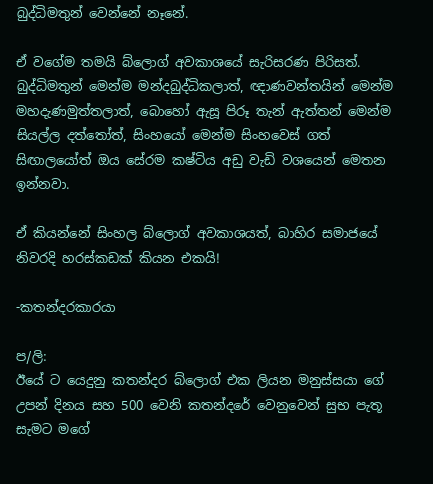බුද්ධිමතුන් වෙන්නේ නෑනේ.

ඒ වගේම තමයි බ්ලොග් අවකාශයේ සැරිසරණ පිරිසත්. බුද්ධිමතුන් මෙන්ම මන්දබුද්ධිකලාත්, ඥාණවන්තයින් මෙන්ම මහදැණමුත්තලාත්, බොහෝ ඇසූ පිරූ තැන් ඇත්තන් මෙන්ම සියල්ල දත්තෝත්, සිංහයෝ මෙන්ම සිංහවෙස් ගත් සිඟාලයෝත් ඔය සේරම කෂ්ටිය අඩු වැඩි වශයෙන් මෙතන ඉන්නවා.

ඒ කියන්නේ සිංහල බ්ලොග් අවකාශයත්, බාහිර සමාජයේ නිවරදි හරස්කඩක් කියන එකයි!

-කතන්දරකාරයා

ප/ලි:
ඊයේ ට යෙදුනු කතන්දර බ්ලොග් එක ලියන මනුස්සයා ගේ උපන් දිනය සහ 500 වෙනි කතන්දරේ වෙනුවෙන් සුභ පැතූ සැමට මගේ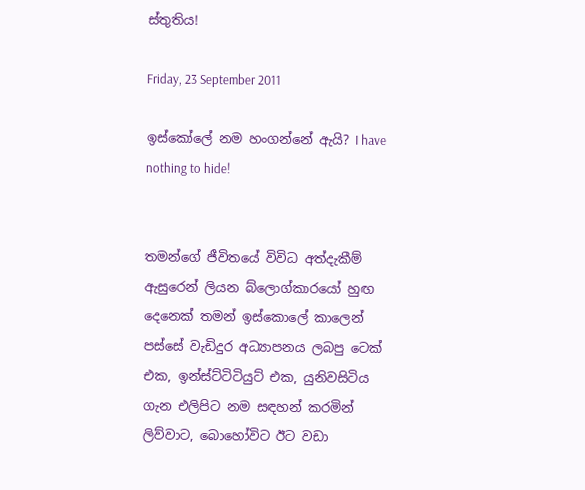ස්තුතිය!

Friday, 23 September 2011

ඉස්කෝලේ නම හංගන්නේ ඇයි? I have nothing to hide!


තමන්ගේ ජීවිතයේ විවිධ අත්දැකීම් ඇසුරෙන් ලියන බ්ලොග්කාරයෝ හුඟ දෙනෙක් තමන් ඉස්කොලේ කාලෙන් පස්සේ වැඩිදුර අධ්‍යාපනය ලබපු ටෙක් එක, ඉන්ස්ට්ටිටියුට් එක, යුනිවසිටිය ගැන එලිපිට නම සඳහන් කරමින් ලිව්වාට, බොහෝවිට ඊට වඩා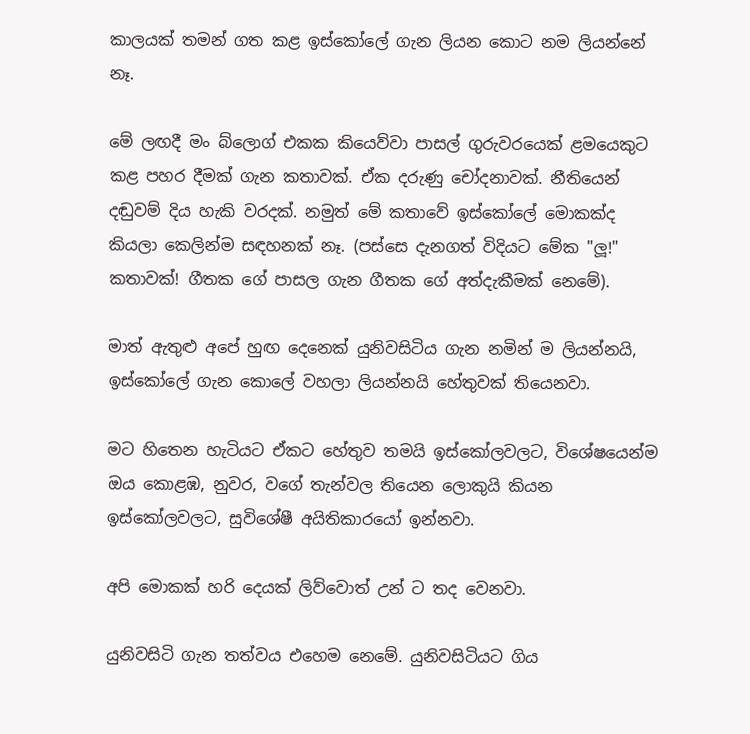කාලයක් තමන් ගත කළ ඉස්කෝලේ ගැන ලියන කොට නම ලියන්නේ නෑ.

මේ ලඟදී මං බ්ලොග් එකක කියෙව්වා පාසල් ගුරුවරයෙක් ළමයෙකුට කළ පහර දීමක් ගැන කතාවක්. ඒක දරුණු චෝදනාවක්. නීතියෙන් දඬුවම් දිය හැකි වරදක්. නමුත් මේ කතාවේ ඉස්කෝලේ මොකක්ද කියලා කෙලින්ම සඳහනක් නෑ. (පස්සෙ දැනගත් විදියට මේක "ලූ!" කතාවක්! ගීතක ගේ පාසල ගැන ගීතක ගේ අත්දැකීමක් නෙමේ).

මාත් ඇතුළු අපේ හුඟ දෙනෙක් යුනිවසිටිය ගැන නමින් ම ලියන්නයි, ඉස්කෝලේ ගැන කොලේ වහලා ලියන්නයි හේතුවක් තියෙනවා.

මට හිතෙන හැටියට ඒකට හේතුව තමයි ඉස්කෝලවලට, විශේෂයෙන්ම ඔය කොළඹ, නුවර, වගේ තැන්වල තියෙන ලොකුයි කියන ඉස්කෝලවලට, සුවිශේෂී අයිතිකාරයෝ ඉන්නවා.

අපි මොකක් හරි දෙයක් ලිව්වොත් උන් ට තද වෙනවා.

යුනිවසිටි ගැන තත්වය එහෙම නෙමේ. යුනිවසිටියට ගිය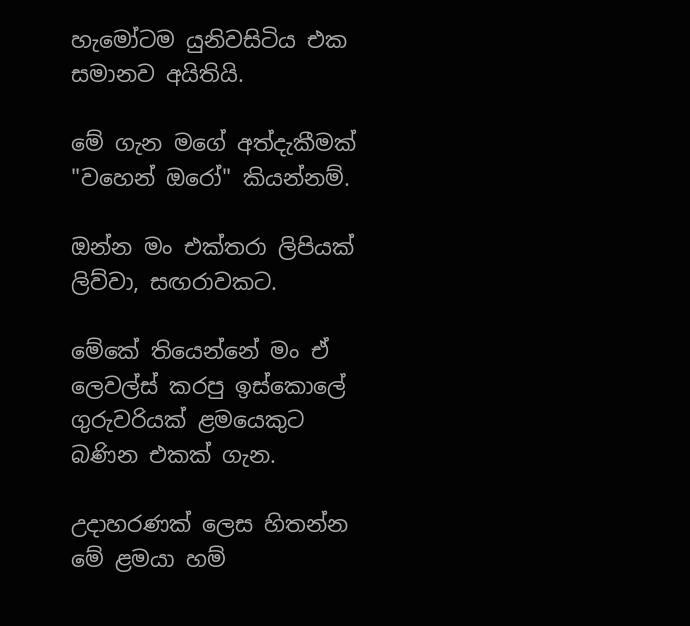හැමෝටම යුනිවසිටිය එක සමානව අයිතියි.

මේ ගැන මගේ අත්දැකීමක් "වහෙන් ඔරෝ" කියන්නම්.

ඔන්න මං එක්තරා ලිපියක් ලිව්වා, සඟරාවකට.

මේකේ තියෙන්නේ මං ඒ ලෙවල්ස් කරපු ඉස්කොලේ ගුරුවරියක් ළමයෙකුට බණින එකක් ගැන.

උදාහරණක් ලෙස හිතන්න මේ ළමයා හම්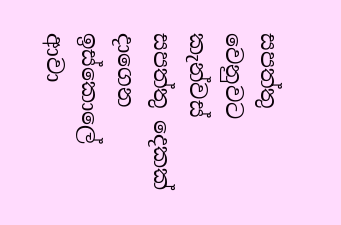සපත්තු වෙනුවට කැන්වස් සපත්තු දෙකක් දාගෙන ඉස්කොලේ ආවා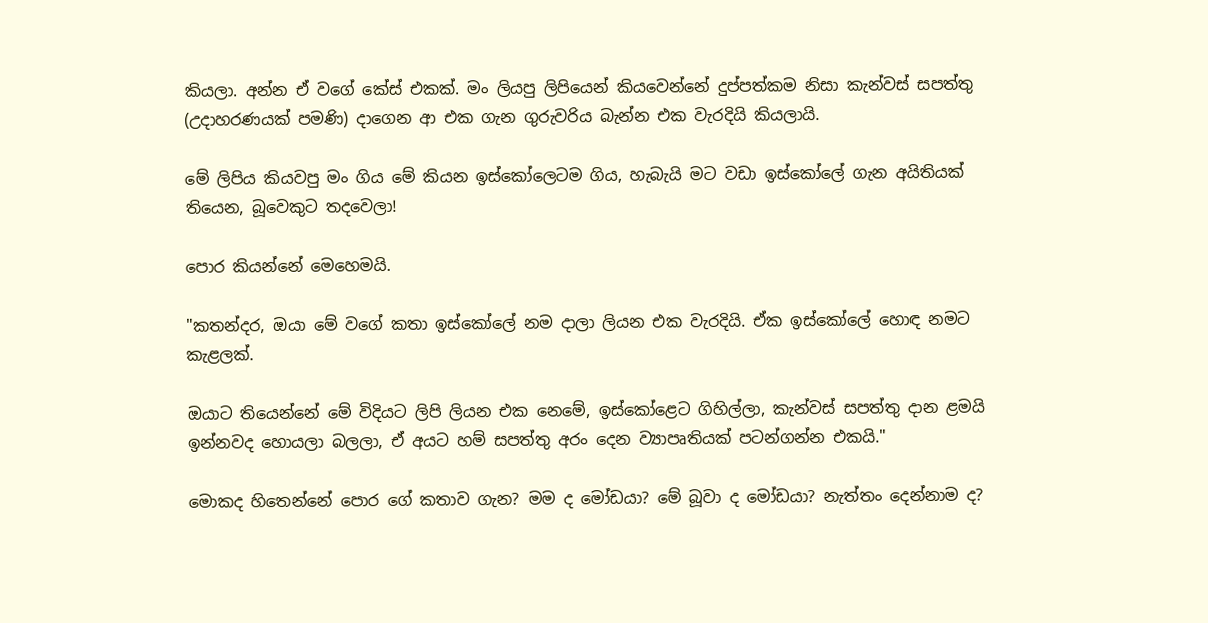කියලා. අන්න ඒ වගේ කේස් එකක්. මං ලියපු ලිපියෙන් කියවෙන්නේ දුප්පත්කම නිසා කැන්වස් සපත්තු (උදාහරණයක් පමණි) දාගෙන ආ එක ගැන ගුරුවරිය බැන්න එක වැරදියි කියලායි.

මේ ලිපිය කියවපු මං ගිය මේ කියන ඉස්කෝලෙටම ගිය, හැබැයි මට වඩා ඉස්කෝලේ ගැන අයිතියක් තියෙන, බූවෙකුට තදවෙලා!

පොර කියන්නේ මෙහෙමයි.

"කතන්දර, ඔයා මේ වගේ කතා ඉස්කෝලේ නම දාලා ලියන එක වැරදියි. ඒක ඉස්කෝලේ හොඳ නමට කැළලක්.

ඔයාට තියෙන්නේ මේ විදියට ලිපි ලියන එක නෙමේ, ඉස්කෝළෙට ගිහිල්ලා, කැන්වස් සපත්තු දාන ළමයි ඉන්නවද හොයලා බලලා, ඒ අයට හම් සපත්තු අරං දෙන ව්‍යාපෘතියක් පටන්ගන්න එකයි."

මොකද හිතෙන්නේ පොර ගේ කතාව ගැන? මම ද මෝඩයා? මේ බූවා ද මෝඩයා? නැත්තං දෙන්නාම ද?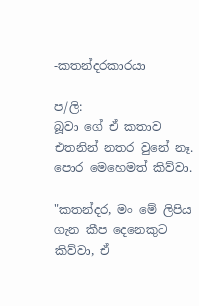-කතන්දරකාරයා

ප/ලි:
බූවා ගේ ඒ කතාව එතනින් නතර වුනේ නෑ. පොර මෙහෙමත් කිව්වා.

"කතන්දර, මං මේ ලිපිය ගැන කීප දෙනෙකුට කිව්වා, ඒ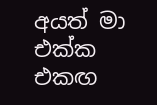අයත් මා එක්ක එකඟ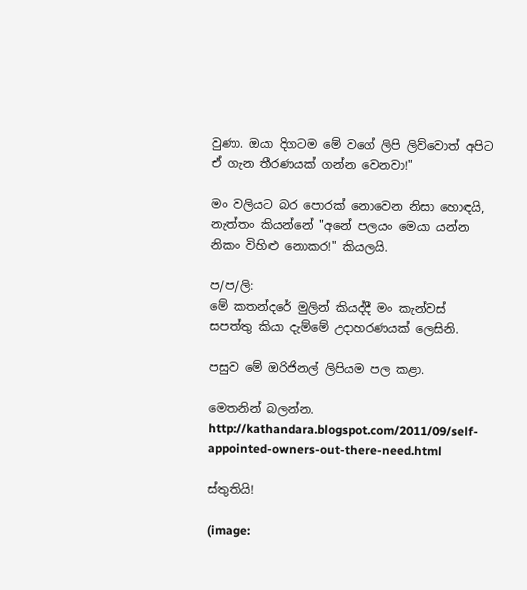වුණා. ඔයා දිගටම මේ වගේ ලිපි ලිව්වොත් අපිට ඒ ගැන තීරණයක් ගන්න වෙනවා!"

මං වලියට බර පොරක් නොවෙන නිසා හොඳයි, නැත්තං කියන්නේ "අනේ පලයං මෙයා යන්න නිකං විහිළු නොකර!" කියලයි.

ප/ප/ලි:
මේ කතන්දරේ මුලින් කියද්දී මං කැන්වස් සපත්තු කියා දැම්මේ උදාහරණයක් ලෙසිනි.

පසුව මේ ඔරිජිනල් ලිපියම පල කළා.

මෙතනින් බලන්න.
http://kathandara.blogspot.com/2011/09/self-appointed-owners-out-there-need.html

ස්තුතියි!

(image: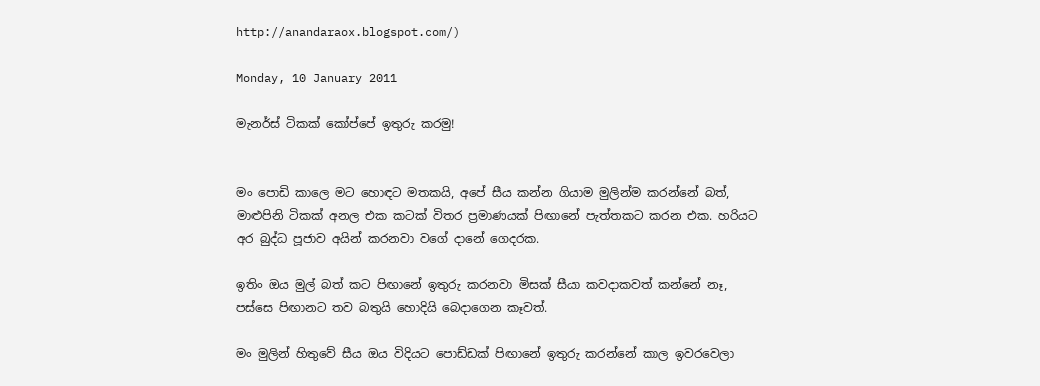http://anandaraox.blogspot.com/)

Monday, 10 January 2011

මැනර්ස් ටිකක් කෝප්පේ ඉතුරු කරමු!


මං පොඩි කාලෙ මට හොඳට මතකයි, අපේ සීය කන්න ගියාම මුලින්ම කරන්නේ බත්, මාළුපිනි ටිකක් අනල එක කටක් විතර ප්‍රමාණයක් පිඟානේ පැත්තකට කරන එක. හරියට අර බුද්ධ පූජාව අයින් කරනවා වගේ දානේ ගෙදරක.

ඉතිං ඔය මුල් බත් කට පිඟානේ ඉතුරු කරනවා මිසක් සීයා කවදාකවත් කන්නේ නෑ, පස්සෙ පිඟානට තව බතුයි හොදියි බෙදාගෙන කෑවත්.

මං මුලින් හිතුවේ සීය ඔය විදියට පොඩ්ඩක් පිඟානේ ඉතුරු කරන්නේ කාල ඉවරවෙලා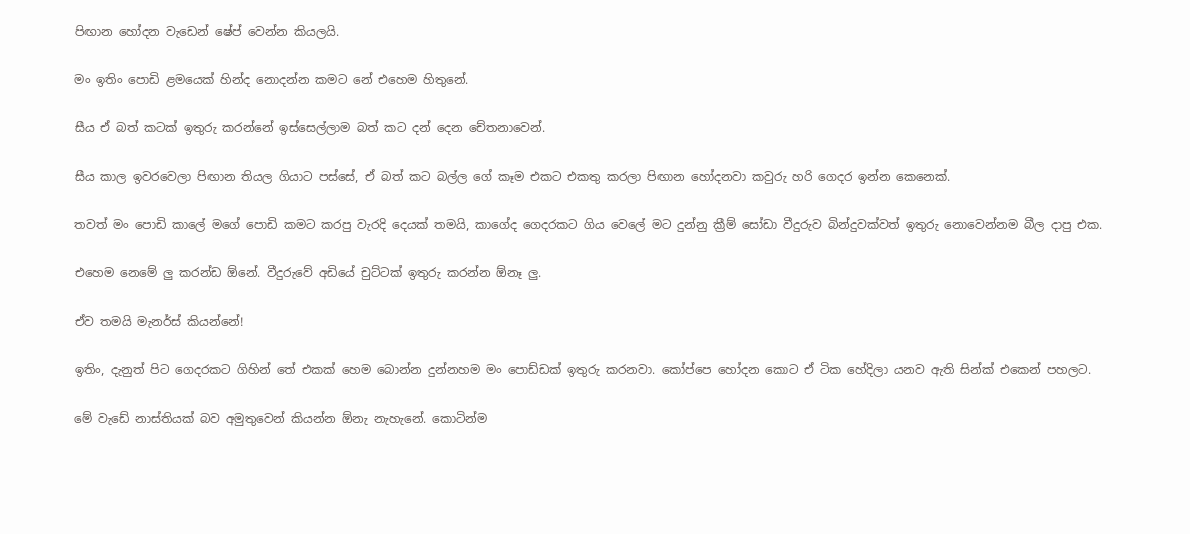පිඟාන හෝදන වැඩෙන් ෂේප් වෙන්න කියලයි.

මං ඉතිං පොඩි ළමයෙක් හින්ද නොදන්න කමට නේ එහෙම හිතුනේ.

සීය ඒ බත් කටක් ඉතුරු කරන්නේ ඉස්සෙල්ලාම බත් කට දන් දෙන චේතනාවෙන්.

සීය කාල ඉවරවෙලා පිඟාන තියල ගියාට පස්සේ, ඒ බත් කට බල්ල ගේ කෑම එකට එකතු කරලා පිඟාන හෝදනවා කවුරු හරි ගෙදර ඉන්න කෙනෙක්.

තවත් මං පොඩි කාලේ මගේ පොඩි කමට කරපු වැරදි දෙයක් තමයි, කාගේද ගෙදරකට ගිය වෙලේ මට දුන්නු ක්‍රීම් සෝඩා වීදුරුව බින්දුවක්වත් ඉතුරු නොවෙන්නම බීල දාපු එක.

එහෙම නෙමේ ලු කරන්ඩ ඕනේ. වීදුරුවේ අඩියේ චුට්ටක් ඉතුරු කරන්න ඕනෑ ලු.

ඒව තමයි මැනර්ස් කියන්නේ!

ඉතිං, දැනුත් පිට ගෙදරකට ගිහින් තේ එකක් හෙම බොන්න දුන්නහම මං පොඩ්ඩක් ඉතුරු කරනවා. කෝප්පෙ හෝදන කොට ඒ ටික හේදිලා යනව ඇති සින්ක් එකෙන් පහලට.

මේ වැඩේ නාස්තියක් බව අමුතුවෙන් කියන්න ඕනැ නැහැනේ. කොටින්ම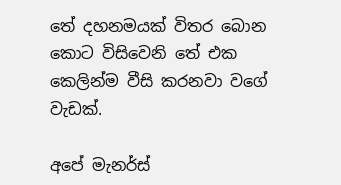තේ දහනමයක් විතර බොන කොට විසිවෙනි තේ එක කෙලින්ම වීසි කරනවා වගේ වැඩක්.

අපේ මැනර්ස්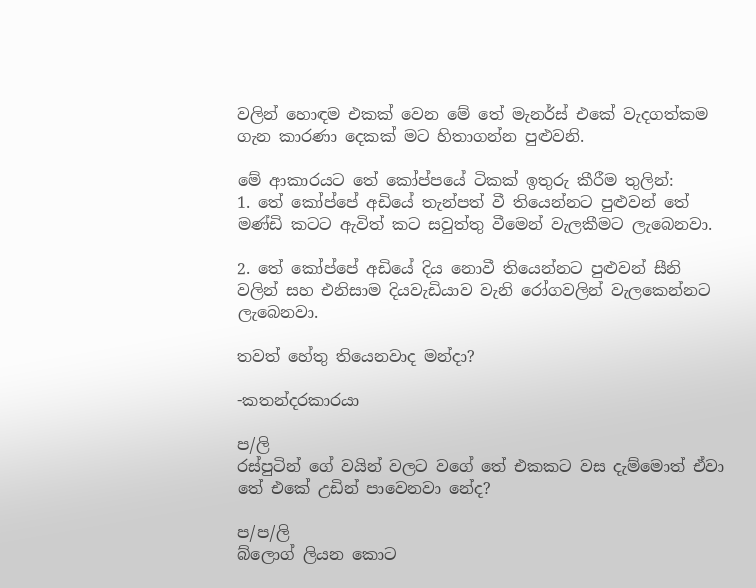වලින් හොඳම එකක් වෙන මේ තේ මැනර්ස් එකේ වැදගත්කම ගැන කාරණා දෙකක් මට හිතාගන්න පුළුවනි.

මේ ආකාරයට තේ කෝප්පයේ ටිකක් ඉතුරු කීරීම තුලින්:
1. තේ කෝප්පේ අඩියේ තැන්පත් වී තියෙන්නට පුළුවන් තේ මණ්ඩි කටට ඇවිත් කට සවුත්තු වීමෙන් වැලකීමට ලැබෙනවා.

2. තේ කෝප්පේ අඩියේ දිය නොවී තියෙන්නට පුළුවන් සීනි වලින් සහ එනිසාම දියවැඩියාව වැනි රෝගවලින් වැලකෙන්නට ලැබෙනවා.

තවත් හේතු තියෙනවාද මන්දා?

-කතන්දරකාරයා

ප/ලි
රස්පුටින් ගේ වයින් වලට වගේ තේ එකකට වස දැම්මොත් ඒවා තේ එකේ උඩින් පාවෙනවා නේද?

ප/ප/ලි
බ්ලොග් ලියන කොට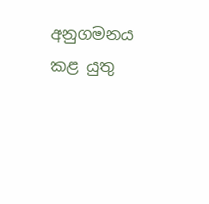අනුගමනය කළ යුතු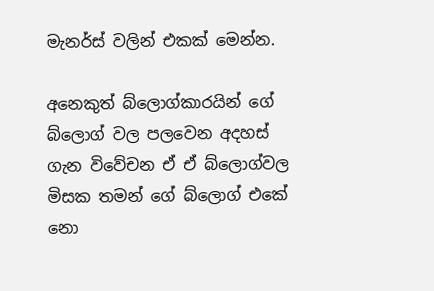මැනර්ස් වලින් එකක් මෙන්න.

අනෙකුත් බ්ලොග්කාරයින් ගේ බ්ලොග් වල පලවෙන අදහස් ගැන විවේචන ඒ ඒ බ්ලොග්වල මිසක තමන් ගේ බ්ලොග් එකේ නො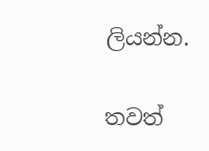ලියන්න.

තවත්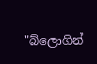"බ්ලොගින්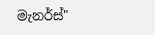මැනර්ස්"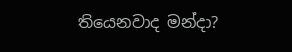තියෙනවාද මන්දා?